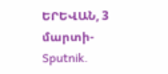ԵՐԵՎԱՆ, 3 մարտի- Sputnik.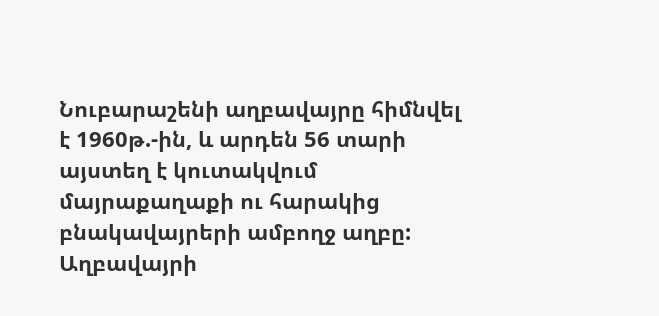Նուբարաշենի աղբավայրը հիմնվել է 1960թ.-ին, և արդեն 56 տարի այստեղ է կուտակվում մայրաքաղաքի ու հարակից բնակավայրերի ամբողջ աղբը:
Աղբավայրի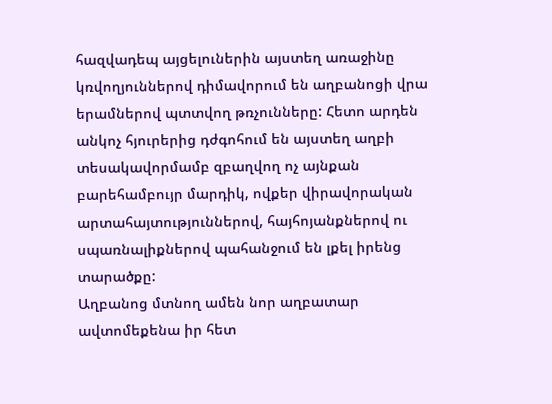հազվադեպ այցելուներին այստեղ առաջինը կռվողյուններով դիմավորում են աղբանոցի վրա երամներով պտտվող թռչունները: Հետո արդեն անկոչ հյուրերից դժգոհում են այստեղ աղբի տեսակավորմամբ զբաղվող ոչ այնքան բարեհամբույր մարդիկ, ովքեր վիրավորական արտահայտություններով, հայհոյանքներով ու սպառնալիքներով պահանջում են լքել իրենց տարածքը:
Աղբանոց մտնող ամեն նոր աղբատար ավտոմեքենա իր հետ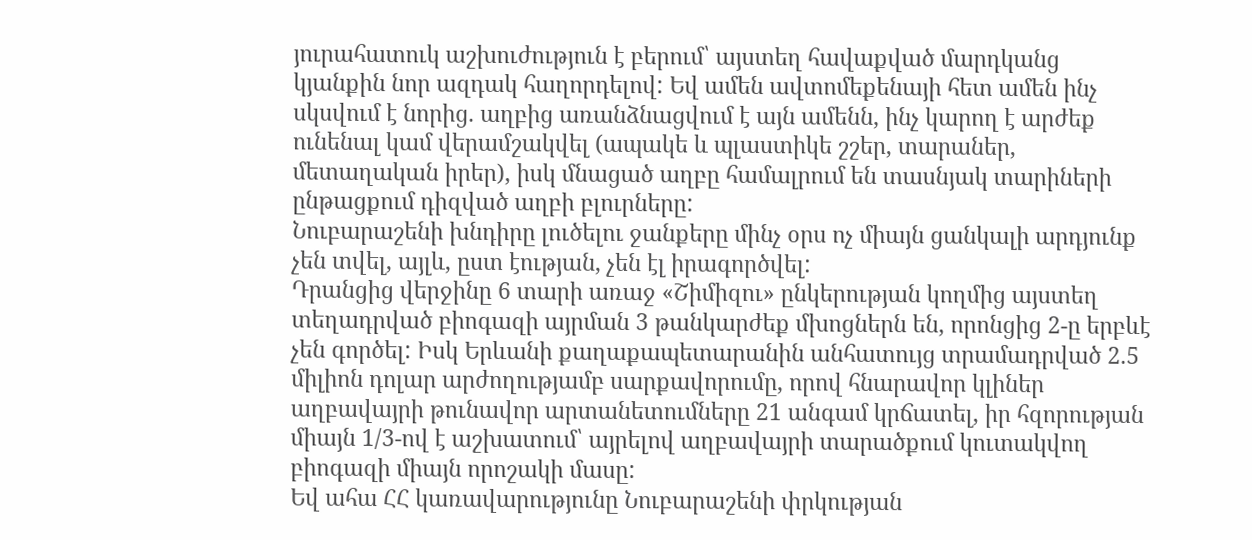յուրահատուկ աշխուժություն է բերում՝ այստեղ հավաքված մարդկանց կյանքին նոր ազդակ հաղորդելով: Եվ ամեն ավտոմեքենայի հետ ամեն ինչ սկսվում է նորից. աղբից առանձնացվում է այն ամենն, ինչ կարող է արժեք ունենալ կամ վերամշակվել (ապակե և պլաստիկե շշեր, տարաներ, մետաղական իրեր), իսկ մնացած աղբը համալրում են տասնյակ տարիների ընթացքում դիզված աղբի բլուրները:
Նուբարաշենի խնդիրը լուծելու ջանքերը մինչ օրս ոչ միայն ցանկալի արդյունք չեն տվել, այլև, ըստ էության, չեն էլ իրագործվել:
Դրանցից վերջինը 6 տարի առաջ «Շիմիզու» ընկերության կողմից այստեղ տեղադրված բիոգազի այրման 3 թանկարժեք մխոցներն են, որոնցից 2-ը երբևէ չեն գործել: Իսկ Երևանի քաղաքապետարանին անհատույց տրամադրված 2.5 միլիոն դոլար արժողությամբ սարքավորումը, որով հնարավոր կլիներ աղբավայրի թունավոր արտանետումները 21 անգամ կրճատել, իր հզորության միայն 1/3-ով է աշխատում՝ այրելով աղբավայրի տարածքում կուտակվող բիոգազի միայն որոշակի մասը:
Եվ ահա ՀՀ կառավարությունը Նուբարաշենի փրկության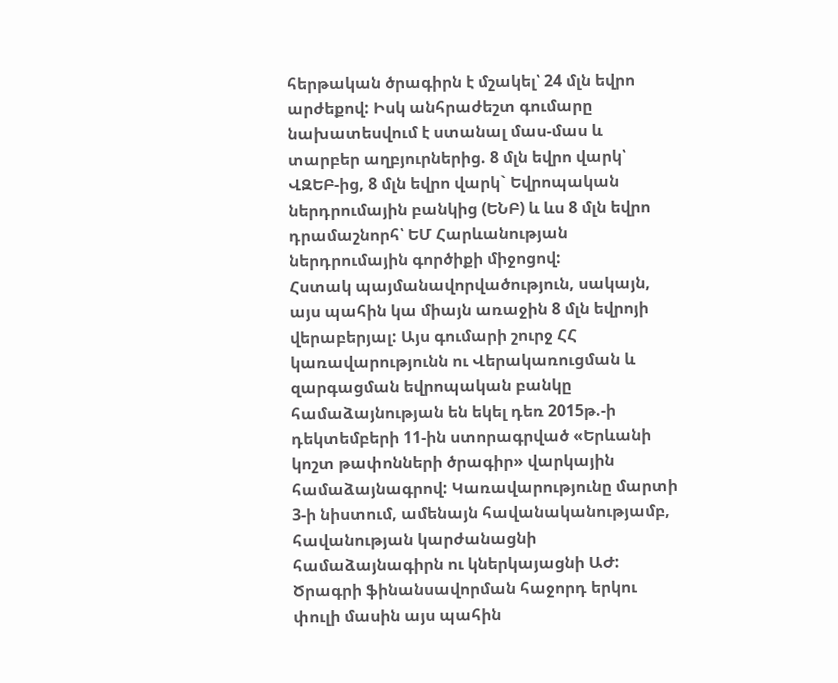հերթական ծրագիրն է մշակել՝ 24 մլն եվրո արժեքով: Իսկ անհրաժեշտ գումարը նախատեսվում է ստանալ մաս-մաս և տարբեր աղբյուրներից. 8 մլն եվրո վարկ՝ ՎԶԵԲ-ից, 8 մլն եվրո վարկ` Եվրոպական ներդրումային բանկից (ԵՆԲ) և ևս 8 մլն եվրո դրամաշնորհ՝ ԵՄ Հարևանության ներդրումային գործիքի միջոցով:
Հստակ պայմանավորվածություն, սակայն, այս պահին կա միայն առաջին 8 մլն եվրոյի վերաբերյալ: Այս գումարի շուրջ ՀՀ կառավարությունն ու Վերակառուցման և զարգացման եվրոպական բանկը համաձայնության են եկել դեռ 2015թ.-ի դեկտեմբերի 11-ին ստորագրված «Երևանի կոշտ թափոնների ծրագիր» վարկային համաձայնագրով: Կառավարությունը մարտի 3-ի նիստում, ամենայն հավանականությամբ, հավանության կարժանացնի համաձայնագիրն ու կներկայացնի ԱԺ:
Ծրագրի ֆինանսավորման հաջորդ երկու փուլի մասին այս պահին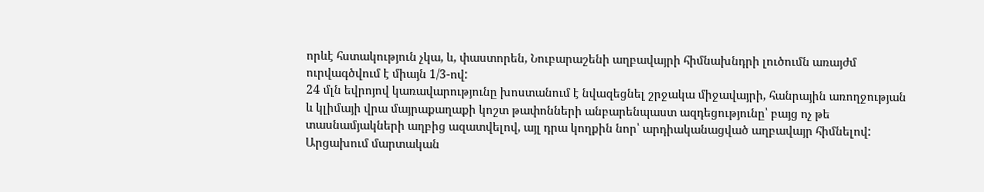որևէ հստակություն չկա, և, փաստորեն, Նուբարաշենի աղբավայրի հիմնախնդրի լուծումն առայժմ ուրվագծվում է միայն 1/3-ով:
24 մլն եվրոյով կառավարությունը խոստանում է նվազեցնել շրջակա միջավայրի, հանրային առողջության և կլիմայի վրա մայրաքաղաքի կոշտ թափոնների անբարենպաստ ազդեցությունը՝ բայց ոչ թե տասնամյակների աղբից ազատվելով, այլ դրա կողքին նոր՝ արդիականացված աղբավայր հիմնելով:
Արցախում մարտական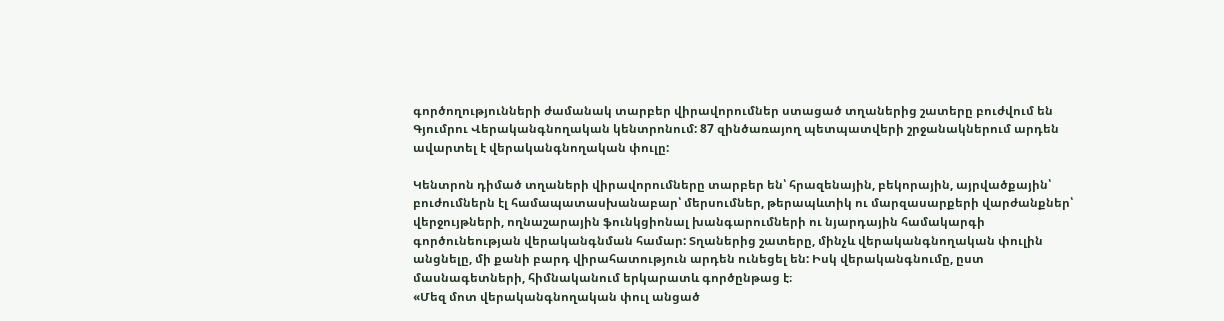գործողությունների ժամանակ տարբեր վիրավորումներ ստացած տղաներից շատերը բուժվում են Գյումրու Վերականգնողական կենտրոնում: 87 զինծառայող պետպատվերի շրջանակներում արդեն ավարտել է վերականգնողական փուլը:

Կենտրոն դիմած տղաների վիրավորումները տարբեր են՝ հրազենային, բեկորային, այրվածքային՝ բուժումներն էլ համապատասխանաբար՝ մերսումներ, թերապևտիկ ու մարզասարքերի վարժանքներ՝ վերջույթների, ողնաշարային ֆունկցիոնալ խանգարումների ու նյարդային համակարգի գործունեության վերականգնման համար: Տղաներից շատերը, մինչև վերականգնողական փուլին անցնելը, մի քանի բարդ վիրահատություն արդեն ունեցել են: Իսկ վերականգնումը, ըստ մասնագետների, հիմնականում երկարատև գործընթաց է։
«Մեզ մոտ վերականգնողական փուլ անցած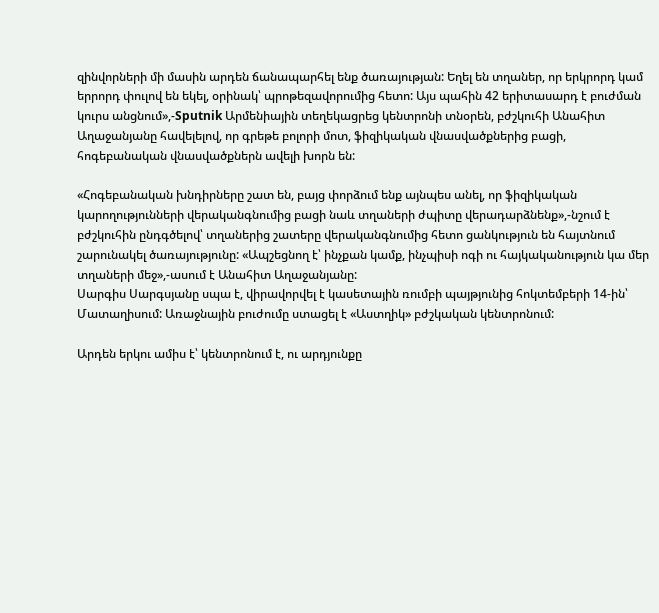զինվորների մի մասին արդեն ճանապարհել ենք ծառայության: Եղել են տղաներ, որ երկրորդ կամ երրորդ փուլով են եկել, օրինակ՝ պրոթեզավորումից հետո: Այս պահին 42 երիտասարդ է բուժման կուրս անցնում»,-Sputnik Արմենիային տեղեկացրեց կենտրոնի տնօրեն, բժշկուհի Անահիտ Աղաջանյանը հավելելով, որ գրեթե բոլորի մոտ, ֆիզիկական վնասվածքներից բացի, հոգեբանական վնասվածքներն ավելի խորն են:

«Հոգեբանական խնդիրները շատ են, բայց փորձում ենք այնպես անել, որ ֆիզիկական կարողությունների վերականգնումից բացի նաև տղաների ժպիտը վերադարձնենք»,-նշում է բժշկուհին ընդգծելով՝ տղաներից շատերը վերականգնումից հետո ցանկություն են հայտնում շարունակել ծառայությունը: «Ապշեցնող է՝ ինչքան կամք, ինչպիսի ոգի ու հայկականություն կա մեր տղաների մեջ»,-ասում է Անահիտ Աղաջանյանը:
Սարգիս Սարգսյանը սպա է, վիրավորվել է կասետային ռումբի պայթյունից հոկտեմբերի 14-ին՝ Մատաղիսում: Առաջնային բուժումը ստացել է «Աստղիկ» բժշկական կենտրոնում:

Արդեն երկու ամիս է՝ կենտրոնում է, ու արդյունքը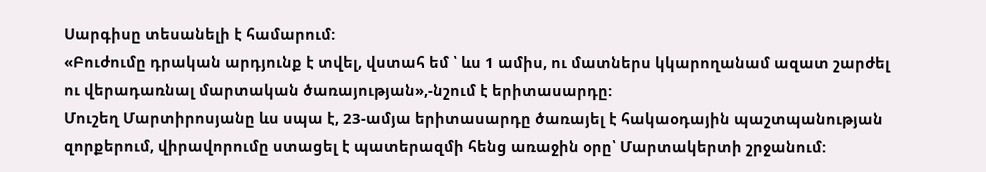Սարգիսը տեսանելի է համարում:
«Բուժումը դրական արդյունք է տվել, վստահ եմ ՝ ևս 1 ամիս, ու մատներս կկարողանամ ազատ շարժել ու վերադառնալ մարտական ծառայության»,-նշում է երիտասարդը:
Մուշեղ Մարտիրոսյանը ևս սպա է, 23-ամյա երիտասարդը ծառայել է հակաօդային պաշտպանության զորքերում, վիրավորումը ստացել է պատերազմի հենց առաջին օրը՝ Մարտակերտի շրջանում: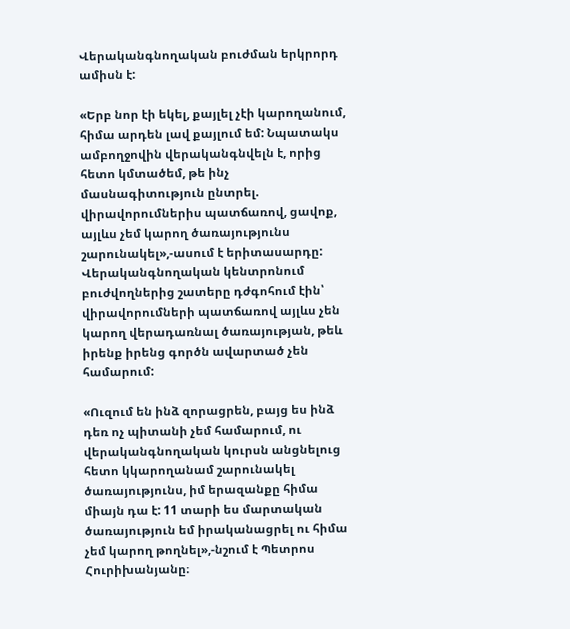Վերականգնողական բուժման երկրորդ ամիսն է:

«Երբ նոր էի եկել, քայլել չէի կարողանում, հիմա արդեն լավ քայլում եմ: Նպատակս ամբողջովին վերականգնվելն է, որից հետո կմտածեմ, թե ինչ մասնագիտություն ընտրել. վիրավորումներիս պատճառով, ցավոք, այլևս չեմ կարող ծառայությունս շարունակել»,-ասում է երիտասարդը:
Վերականգնողական կենտրոնում բուժվողներից շատերը դժգոհում էին՝ վիրավորումների պատճառով այլևս չեն կարող վերադառնալ ծառայության, թեև իրենք իրենց գործն ավարտած չեն համարում:

«Ուզում են ինձ զորացրեն, բայց ես ինձ դեռ ոչ պիտանի չեմ համարում, ու վերականգնողական կուրսն անցնելուց հետո կկարողանամ շարունակել ծառայությունս, իմ երազանքը հիմա միայն դա է: 11 տարի ես մարտական ծառայություն եմ իրականացրել ու հիմա չեմ կարող թողնել»,-նշում է Պետրոս Հուրիխանյանը։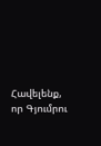Հավելենք, որ Գյումրու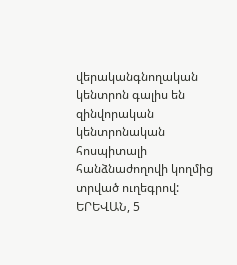վերականգնողական կենտրոն գալիս են զինվորական կենտրոնական հոսպիտալի հանձնաժողովի կողմից տրված ուղեգրով:
ԵՐԵՎԱՆ, 5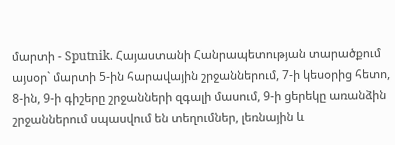մարտի - Sputnik. Հայաստանի Հանրապետության տարածքում այսօր` մարտի 5-ին հարավային շրջաններում, 7-ի կեսօրից հետո, 8-ին, 9-ի գիշերը շրջանների զգալի մասում, 9-ի ցերեկը առանձին շրջաններում սպասվում են տեղումներ, լեռնային և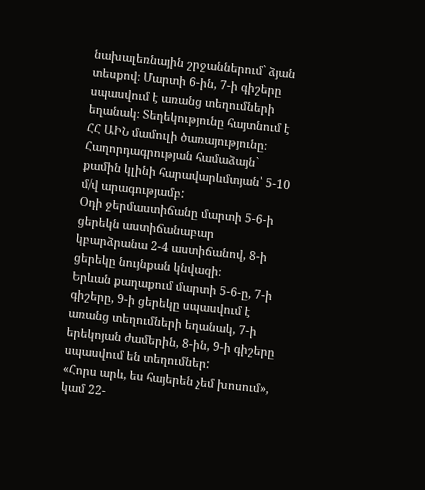նախալեռնային շրջաններում` ձյան տեսքով։ Մարտի 6-ին, 7-ի գիշերը սպասվում է առանց տեղումների եղանակ։ Տեղեկությունը հայտնում է ՀՀ ԱԻՆ մամուլի ծառայությունը։
Հաղորդագրության համաձայն` քամին կլինի հարավարևմտյան՝ 5-10 մ/վ արագությամբ:
Օդի ջերմաստիճանը մարտի 5-6-ի ցերեկն աստիճանաբար կբարձրանա 2-4 աստիճանով, 8-ի ցերեկը նույնքան կնվազի։
Երևան քաղաքում մարտի 5-6-ը, 7-ի գիշերը, 9-ի ցերեկը սպասվում է առանց տեղումների եղանակ, 7-ի երեկոյան ժամերին, 8-ին, 9-ի գիշերը սպասվում են տեղումներ:
«Հորս արև, ես հայերեն չեմ խոսում», կամ 22-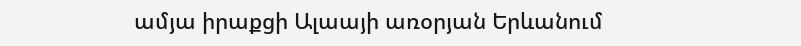ամյա իրաքցի Ալաայի առօրյան Երևանում